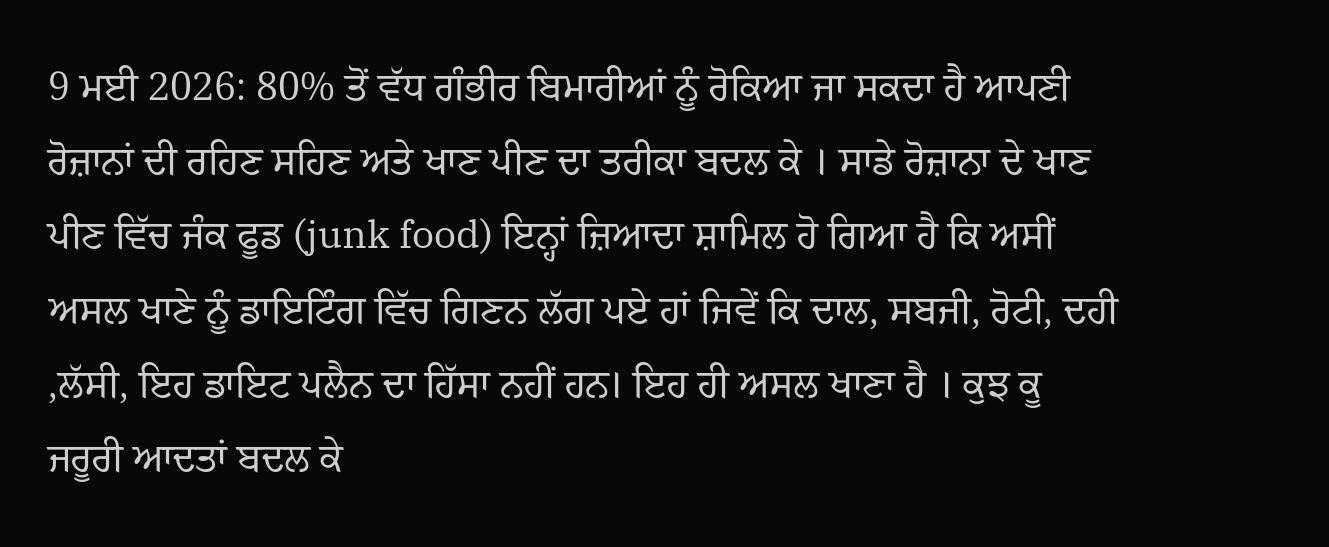9 ਮਈ 2026: 80% ਤੋਂ ਵੱਧ ਗੰਭੀਰ ਬਿਮਾਰੀਆਂ ਨੂੰ ਰੋਕਿਆ ਜਾ ਸਕਦਾ ਹੈ ਆਪਣੀ ਰੋਜ਼ਾਨਾਂ ਦੀ ਰਹਿਣ ਸਹਿਣ ਅਤੇ ਖਾਣ ਪੀਣ ਦਾ ਤਰੀਕਾ ਬਦਲ ਕੇ । ਸਾਡੇ ਰੋਜ਼ਾਨਾ ਦੇ ਖਾਣ ਪੀਣ ਵਿੱਚ ਜੰਕ ਫੂਡ (junk food) ਇਨ੍ਹਾਂ ਜ਼ਿਆਦਾ ਸ਼ਾਮਿਲ ਹੋ ਗਿਆ ਹੈ ਕਿ ਅਸੀਂ ਅਸਲ ਖਾਣੇ ਨੂੰ ਡਾਇਟਿੰਗ ਵਿੱਚ ਗਿਣਨ ਲੱਗ ਪਏ ਹਾਂ ਜਿਵੇਂ ਕਿ ਦਾਲ, ਸਬਜੀ, ਰੋਟੀ, ਦਹੀ ,ਲੱਸੀ, ਇਹ ਡਾਇਟ ਪਲੈਨ ਦਾ ਹਿੱਸਾ ਨਹੀਂ ਹਨ। ਇਹ ਹੀ ਅਸਲ ਖਾਣਾ ਹੈ । ਕੁਝ ਕੂ ਜਰੂਰੀ ਆਦਤਾਂ ਬਦਲ ਕੇ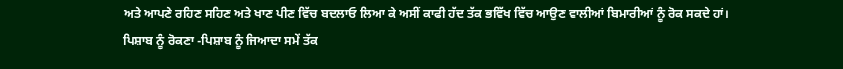ਅਤੇ ਆਪਣੇ ਰਹਿਣ ਸਹਿਣ ਅਤੇ ਖਾਣ ਪੀਣ ਵਿੱਚ ਬਦਲਾਓ ਲਿਆ ਕੇ ਅਸੀਂ ਕਾਫੀ ਹੱਦ ਤੱਕ ਭਵਿੱਖ ਵਿੱਚ ਆਉਣ ਵਾਲੀਆਂ ਬਿਮਾਰੀਆਂ ਨੂੰ ਰੋਕ ਸਕਦੇ ਹਾਂ।
ਪਿਸ਼ਾਬ ਨੂੰ ਰੋਕਣਾ -ਪਿਸ਼ਾਬ ਨੂੰ ਜਿਆਦਾ ਸਮੇਂ ਤੱਕ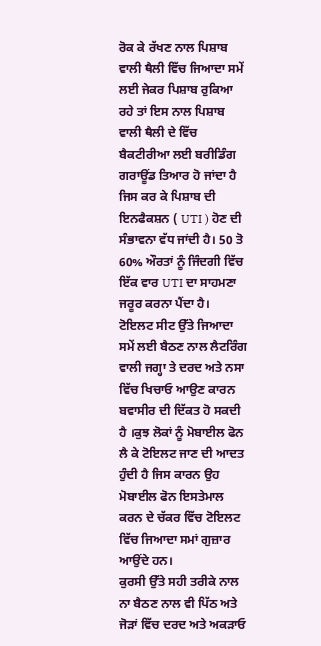ਰੋਕ ਕੇ ਰੱਖਣ ਨਾਲ ਪਿਸ਼ਾਬ ਵਾਲੀ ਥੈਲੀ ਵਿੱਚ ਜਿਆਦਾ ਸਮੇਂ ਲਈ ਜੇਕਰ ਪਿਸ਼ਾਬ ਰੁਕਿਆ ਰਹੇ ਤਾਂ ਇਸ ਨਾਲ ਪਿਸ਼ਾਬ ਵਾਲੀ ਥੈਲੀ ਦੇ ਵਿੱਚ ਬੈਕਟੀਰੀਆ ਲਈ ਬਰੀਡਿੰਗ ਗਰਾਊਂਡ ਤਿਆਰ ਹੋ ਜਾਂਦਾ ਹੈ ਜਿਸ ਕਰ ਕੇ ਪਿਸ਼ਾਬ ਦੀ ਇਨਫੈਕਸ਼ਨ ( UTI ) ਹੋਣ ਦੀ ਸੰਭਾਵਨਾ ਵੱਧ ਜਾਂਦੀ ਹੈ। 50 ਤੋ 60% ਔਰਤਾਂ ਨੂੰ ਜਿੰਦਗੀ ਵਿੱਚ ਇੱਕ ਵਾਰ UTI ਦਾ ਸਾਹਮਣਾ ਜਰੂਰ ਕਰਨਾ ਪੈਂਦਾ ਹੈ।
ਟੋਇਲਟ ਸੀਟ ਉੱਤੇ ਜਿਆਦਾ ਸਮੇਂ ਲਈ ਬੈਠਣ ਨਾਲ ਲੈਟਰਿੰਗ ਵਾਲੀ ਜਗ੍ਹਾ ਤੇ ਦਰਦ ਅਤੇ ਨਸਾ ਵਿੱਚ ਖਿਚਾਓ ਆਉਣ ਕਾਰਨ ਬਵਾਸੀਰ ਦੀ ਦਿੱਕਤ ਹੋ ਸਕਦੀ ਹੈ ।ਕੁਝ ਲੋਕਾਂ ਨੂੰ ਮੋਬਾਈਲ ਫੋਨ ਲੈ ਕੇ ਟੋਇਲਟ ਜਾਣ ਦੀ ਆਦਤ ਹੁੰਦੀ ਹੈ ਜਿਸ ਕਾਰਨ ਉਹ ਮੋਬਾਈਲ ਫੋਨ ਇਸਤੇਮਾਲ ਕਰਨ ਦੇ ਚੱਕਰ ਵਿੱਚ ਟੋਇਲਟ ਵਿੱਚ ਜਿਆਦਾ ਸਮਾਂ ਗੁਜ਼ਾਰ ਆਉਂਦੇ ਹਨ।
ਕੁਰਸੀ ਉੱਤੇ ਸਹੀ ਤਰੀਕੇ ਨਾਲ ਨਾ ਬੈਠਣ ਨਾਲ ਵੀ ਪਿੱਠ ਅਤੇ ਜੋੜਾਂ ਵਿੱਚ ਦਰਦ ਅਤੇ ਅਕੜਾਓ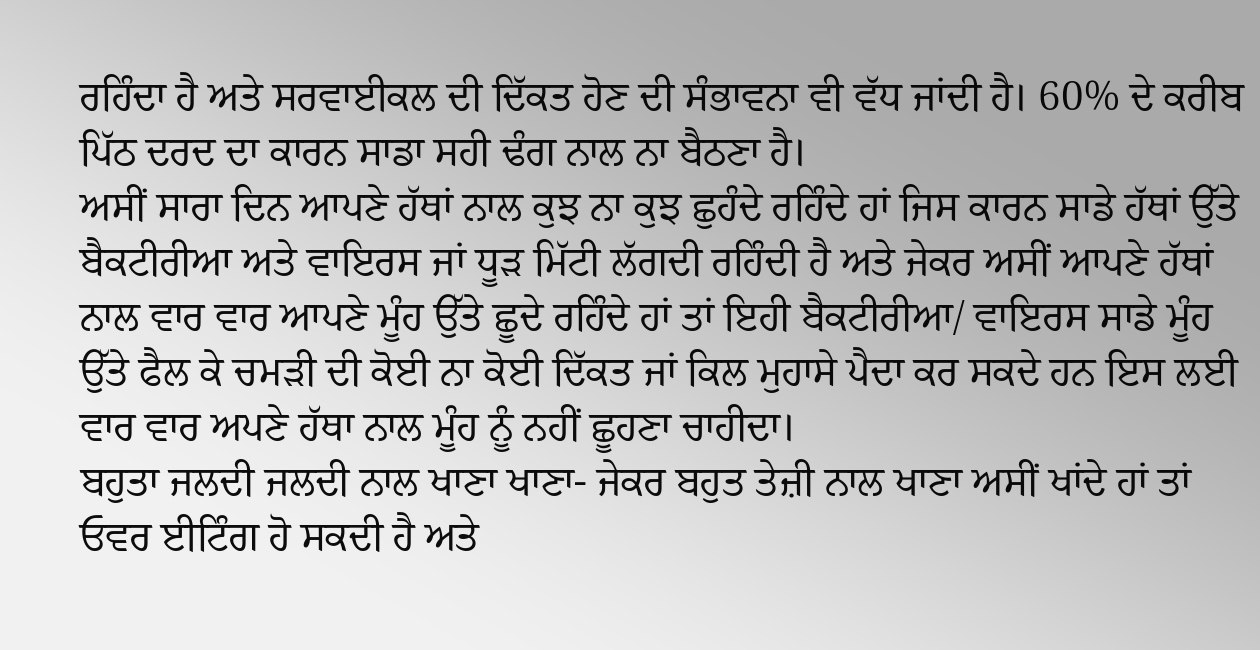ਰਹਿੰਦਾ ਹੈ ਅਤੇ ਸਰਵਾਈਕਲ ਦੀ ਦਿੱਕਤ ਹੋਣ ਦੀ ਸੰਭਾਵਨਾ ਵੀ ਵੱਧ ਜਾਂਦੀ ਹੈ। 60% ਦੇ ਕਰੀਬ ਪਿੱਠ ਦਰਦ ਦਾ ਕਾਰਨ ਸਾਡਾ ਸਹੀ ਢੰਗ ਨਾਲ ਨਾ ਬੈਠਣਾ ਹੈ।
ਅਸੀਂ ਸਾਰਾ ਦਿਨ ਆਪਣੇ ਹੱਥਾਂ ਨਾਲ ਕੁਝ ਨਾ ਕੁਝ ਛੁਹੰਦੇ ਰਹਿੰਦੇ ਹਾਂ ਜਿਸ ਕਾਰਨ ਸਾਡੇ ਹੱਥਾਂ ਉੱਤੇ ਬੈਕਟੀਰੀਆ ਅਤੇ ਵਾਇਰਸ ਜਾਂ ਧੂੜ ਮਿੱਟੀ ਲੱਗਦੀ ਰਹਿੰਦੀ ਹੈ ਅਤੇ ਜੇਕਰ ਅਸੀਂ ਆਪਣੇ ਹੱਥਾਂ ਨਾਲ ਵਾਰ ਵਾਰ ਆਪਣੇ ਮੂੰਹ ਉੱਤੇ ਛੂਦੇ ਰਹਿੰਦੇ ਹਾਂ ਤਾਂ ਇਹੀ ਬੈਕਟੀਰੀਆ/ ਵਾਇਰਸ ਸਾਡੇ ਮੂੰਹ ਉੱਤੇ ਫੈਲ ਕੇ ਚਮੜੀ ਦੀ ਕੋਈ ਨਾ ਕੋਈ ਦਿੱਕਤ ਜਾਂ ਕਿਲ ਮੁਹਾਸੇ ਪੈਦਾ ਕਰ ਸਕਦੇ ਹਨ ਇਸ ਲਈ ਵਾਰ ਵਾਰ ਅਪਣੇ ਹੱਥਾ ਨਾਲ ਮੂੰਹ ਨੂੰ ਨਹੀਂ ਛੂਹਣਾ ਚਾਹੀਦਾ।
ਬਹੁਤਾ ਜਲਦੀ ਜਲਦੀ ਨਾਲ ਖਾਣਾ ਖਾਣਾ- ਜੇਕਰ ਬਹੁਤ ਤੇਜ਼ੀ ਨਾਲ ਖਾਣਾ ਅਸੀਂ ਖਾਂਦੇ ਹਾਂ ਤਾਂ ਓਵਰ ਈਟਿੰਗ ਹੋ ਸਕਦੀ ਹੈ ਅਤੇ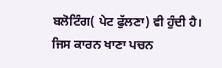ਬਲੋਟਿੰਗ( ਪੇਟ ਫੁੱਲਣਾ) ਵੀ ਹੁੰਦੀ ਹੈ। ਜਿਸ ਕਾਰਨ ਖਾਣਾ ਪਚਨ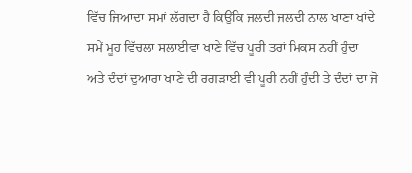ਵਿੱਚ ਜਿਆਦਾ ਸਮਾਂ ਲੱਗਦਾ ਹੈ ਕਿਉਂਕਿ ਜਲਦੀ ਜਲਦੀ ਨਾਲ ਖਾਣਾ ਖਾਂਦੇ ਸਮੇਂ ਮੂਹ ਵਿੱਚਲਾ ਸਲਾਈਵਾ ਖਾਣੇ ਵਿੱਚ ਪੂਰੀ ਤਰਾਂ ਮਿਕਸ ਨਹੀਂ ਹੁੰਦਾ ਅਤੇ ਦੰਦਾਂ ਦੁਆਰਾ ਖਾਣੇ ਦੀ ਰਗੜਾਈ ਵੀ ਪੂਰੀ ਨਹੀਂ ਹੁੰਦੀ ਤੇ ਦੰਦਾਂ ਦਾ ਜੋ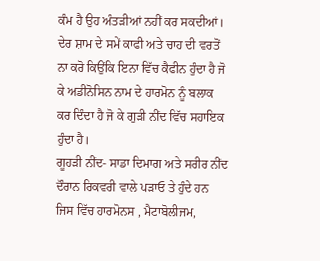ਕੰਮ ਹੈ ਉਹ ਅੰਤੜੀਆਂ ਨਹੀਂ ਕਰ ਸਕਦੀਆਂ।
ਦੇਰ ਸ਼ਾਮ ਦੇ ਸਮੇਂ ਕਾਫੀ ਅਤੇ ਚਾਹ ਦੀ ਵਰਤੋਂ ਨਾ ਕਰੋ ਕਿਉਂਕਿ ਇਨਾ ਵਿੱਚ ਕੈਫੀਨ ਹੁੰਦਾ ਹੈ ਜੋ ਕੇ ਅਡੀਨੋਸਿਨ ਨਾਮ ਦੇ ਹਾਰਮੋਨ ਨੂੰ ਬਲਾਕ ਕਰ ਦਿੰਦਾ ਹੈ ਜੋ ਕੇ ਗੁੜੀ ਨੀਂਦ ਵਿੱਚ ਸਹਾਇਕ ਹੁੰਦਾ ਹੈ।
ਗੂਹੜੀ ਨੀਂਦ- ਸਾਡਾ ਦਿਮਾਗ ਅਤੇ ਸਰੀਰ ਨੀਂਦ ਦੌਰਾਨ ਰਿਕਵਰੀ ਵਾਲੇ ਪੜਾਓ ਤੇ ਹੁੰਦੇ ਹਨ ਜਿਸ ਵਿੱਚ ਹਾਰਮੋਨਸ , ਮੈਟਾਬੋਲੀਜਮ,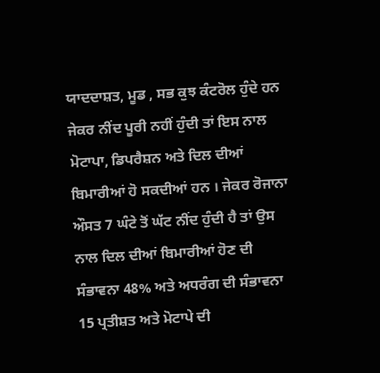ਯਾਦਦਾਸ਼ਤ, ਮੂਡ , ਸਭ ਕੁਝ ਕੰਟਰੋਲ ਹੁੰਦੇ ਹਨ ਜੇਕਰ ਨੀਂਦ ਪੂਰੀ ਨਹੀਂ ਹੁੰਦੀ ਤਾਂ ਇਸ ਨਾਲ ਮੋਟਾਪਾ, ਡਿਪਰੈਸ਼ਨ ਅਤੇ ਦਿਲ ਦੀਆਂ ਬਿਮਾਰੀਆਂ ਹੋ ਸਕਦੀਆਂ ਹਨ । ਜੇਕਰ ਰੋਜਾਨਾ ਔਸਤ 7 ਘੰਟੇ ਤੋਂ ਘੱਟ ਨੀਂਦ ਹੁੰਦੀ ਹੈ ਤਾਂ ਉਸ ਨਾਲ ਦਿਲ ਦੀਆਂ ਬਿਮਾਰੀਆਂ ਹੋਣ ਦੀ ਸੰਭਾਵਨਾ 48% ਅਤੇ ਅਧਰੰਗ ਦੀ ਸੰਭਾਵਨਾ 15 ਪ੍ਰਤੀਸ਼ਤ ਅਤੇ ਮੋਟਾਪੇ ਦੀ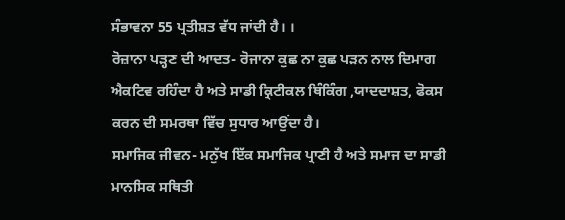ਸੰਭਾਵਨਾ 55 ਪ੍ਰਤੀਸ਼ਤ ਵੱਧ ਜਾਂਦੀ ਹੈ। ।
ਰੋਜ਼ਾਨਾ ਪੜ੍ਹਣ ਦੀ ਆਦਤ- ਰੋਜਾਨਾ ਕੁਛ ਨਾ ਕੁਛ ਪੜਨ ਨਾਲ ਦਿਮਾਗ ਐਕਟਿਵ ਰਹਿੰਦਾ ਹੈ ਅਤੇ ਸਾਡੀ ਕ੍ਰਿਟੀਕਲ ਥਿੰਕਿੰਗ ,ਯਾਦਦਾਸ਼ਤ, ਫੋਕਸ ਕਰਨ ਦੀ ਸਮਰਥਾ ਵਿੱਚ ਸੁਧਾਰ ਆਉਂਦਾ ਹੈ।
ਸਮਾਜਿਕ ਜੀਵਨ- ਮਨੁੱਖ ਇੱਕ ਸਮਾਜਿਕ ਪ੍ਰਾਣੀ ਹੈ ਅਤੇ ਸਮਾਜ ਦਾ ਸਾਡੀ ਮਾਨਸਿਕ ਸਥਿਤੀ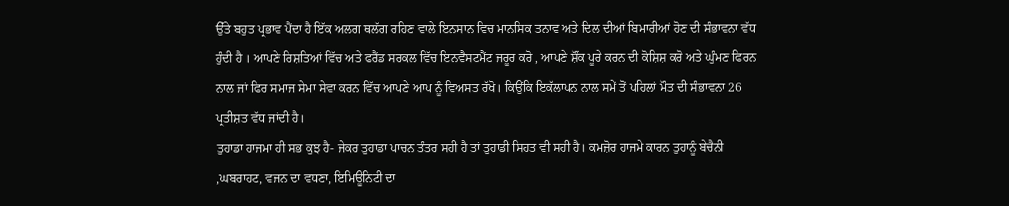ਉੱਤੇ ਬਹੁਤ ਪ੍ਰਭਾਵ ਪੈਂਦਾ ਹੈ ਇੱਕ ਅਲਗ ਥਲੱਗ ਰਹਿਣ ਵਾਲੇ ਇਨਸਾਨ ਵਿਚ ਮਾਨਸਿਕ ਤਨਾਵ ਅਤੇ ਦਿਲ ਦੀਆਂ ਬਿਮਾਰੀਆਂ ਹੋਣ ਦੀ ਸੰਭਾਵਨਾ ਵੱਧ ਹੁੰਦੀ ਹੈ । ਆਪਣੇ ਰਿਸ਼ਤਿਆਂ ਵਿੱਚ ਅਤੇ ਫਰੈਂਡ ਸਰਕਲ ਵਿੱਚ ਇਨਵੈਸਟਮੈਂਟ ਜਰੂਰ ਕਰੋ , ਆਪਣੇ ਸ਼ੌਂਕ ਪੂਰੇ ਕਰਨ ਦੀ ਕੋਸ਼ਿਸ਼ ਕਰੋ ਅਤੇ ਘੁੰਮਣ ਫਿਰਨ ਨਾਲ ਜਾਂ ਫਿਰ ਸਮਾਜ ਸੇਮਾ ਸੇਵਾ ਕਰਨ ਵਿੱਚ ਆਪਣੇ ਆਪ ਨੂੰ ਵਿਅਸਤ ਰੱਖੋ। ਕਿਉਂਕਿ ਇਕੱਲਾਪਨ ਨਾਲ ਸਮੇਂ ਤੋਂ ਪਹਿਲਾਂ ਮੌਤ ਦੀ ਸੰਭਾਵਨਾ 26 ਪ੍ਰਤੀਸ਼ਤ ਵੱਧ ਜਾਂਦੀ ਹੈ।
ਤੁਹਾਡਾ ਹਾਜਮਾ ਹੀ ਸਭ ਕੁਝ ਹੈ- ਜੇਕਰ ਤੁਹਾਡਾ ਪਾਚਨ ਤੰਤਰ ਸਹੀ ਹੈ ਤਾਂ ਤੁਹਾਡੀ ਸਿਹਤ ਵੀ ਸਹੀ ਹੈ। ਕਮਜ਼ੋਰ ਹਾਜਮੇ ਕਾਰਨ ਤੁਹਾਨੂੰ ਬੇਚੈਨੀ ,ਘਬਰਾਹਟ, ਵਜਨ ਦਾ ਵਧਣਾ, ਇਮਿਊਨਿਟੀ ਦਾ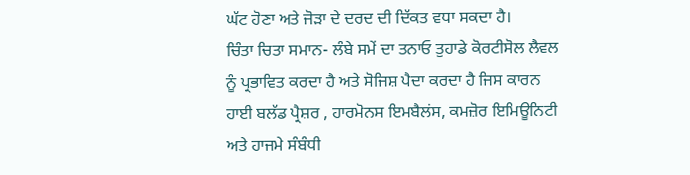ਘੱਟ ਹੋਣਾ ਅਤੇ ਜੋੜਾ ਦੇ ਦਰਦ ਦੀ ਦਿੱਕਤ ਵਧਾ ਸਕਦਾ ਹੈ।
ਚਿੰਤਾ ਚਿਤਾ ਸਮਾਨ- ਲੰਬੇ ਸਮੇਂ ਦਾ ਤਨਾਓ ਤੁਹਾਡੇ ਕੋਰਟੀਸੋਲ ਲੈਵਲ ਨੂੰ ਪ੍ਰਭਾਵਿਤ ਕਰਦਾ ਹੈ ਅਤੇ ਸੋਜਿਸ਼ ਪੈਦਾ ਕਰਦਾ ਹੈ ਜਿਸ ਕਾਰਨ ਹਾਈ ਬਲੱਡ ਪ੍ਰੈਸ਼ਰ , ਹਾਰਮੋਨਸ ਇਮਬੈਲਂਸ, ਕਮਜ਼ੋਰ ਇਮਿਊਨਿਟੀ ਅਤੇ ਹਾਜਮੇ ਸੰਬੰਧੀ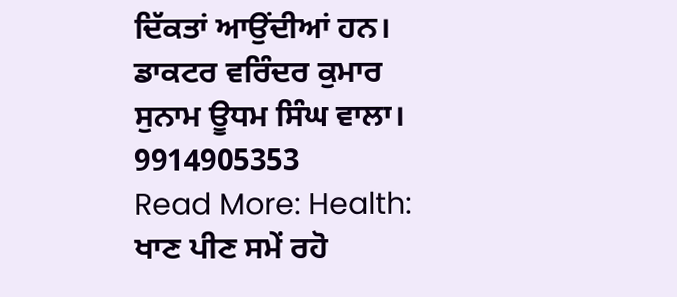ਦਿੱਕਤਾਂ ਆਉਂਦੀਆਂ ਹਨ।
ਡਾਕਟਰ ਵਰਿੰਦਰ ਕੁਮਾਰ ਸੁਨਾਮ ਊਧਮ ਸਿੰਘ ਵਾਲਾ। 9914905353
Read More: Health: ਖਾਣ ਪੀਣ ਸਮੇਂ ਰਹੋ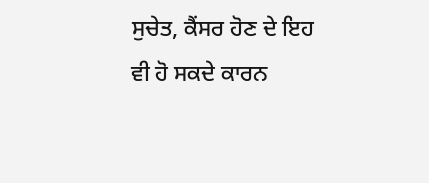ਸੁਚੇਤ, ਕੈਂਸਰ ਹੋਣ ਦੇ ਇਹ ਵੀ ਹੋ ਸਕਦੇ ਕਾਰਨ